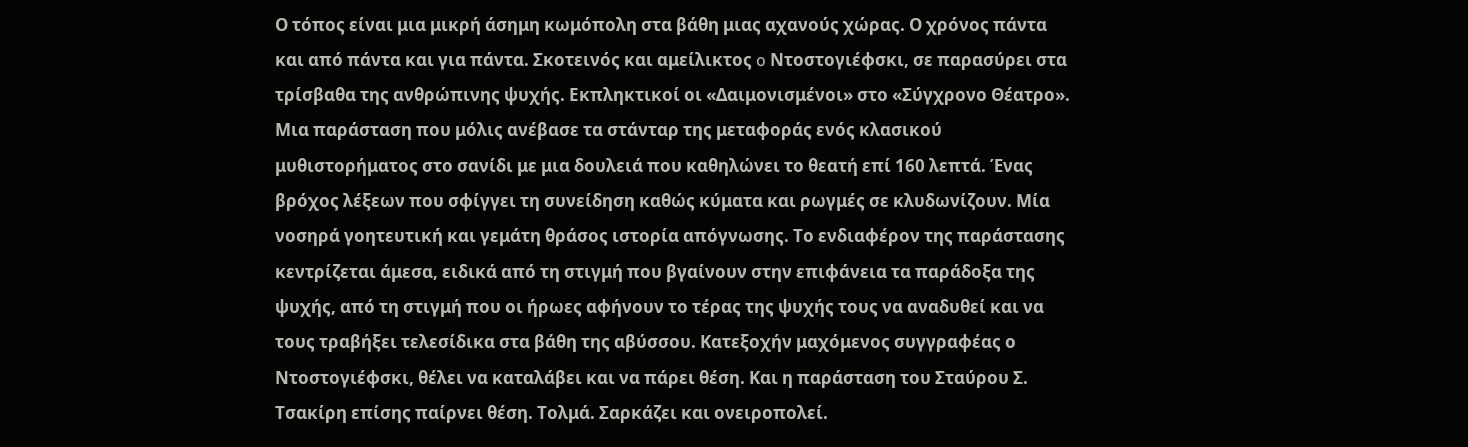Ο τόπος είναι μια μικρή άσημη κωμόπολη στα βάθη μιας αχανούς χώρας. Ο χρόνος πάντα και από πάντα και για πάντα. Σκοτεινός και αμείλικτος o Ντοστογιέφσκι, σε παρασύρει στα τρίσβαθα της ανθρώπινης ψυχής. Εκπληκτικοί οι «Δαιμονισμένοι» στο «Σύγχρονο Θέατρο». Μια παράσταση που μόλις ανέβασε τα στάνταρ της μεταφοράς ενός κλασικού μυθιστορήματος στο σανίδι με μια δουλειά που καθηλώνει το θεατή επί 160 λεπτά. Ένας βρόχος λέξεων που σφίγγει τη συνείδηση καθώς κύματα και ρωγμές σε κλυδωνίζουν. Μία νοσηρά γοητευτική και γεμάτη θράσος ιστορία απόγνωσης. Το ενδιαφέρον της παράστασης κεντρίζεται άμεσα, ειδικά από τη στιγμή που βγαίνουν στην επιφάνεια τα παράδοξα της ψυχής, από τη στιγμή που οι ήρωες αφήνουν το τέρας της ψυχής τους να αναδυθεί και να τους τραβήξει τελεσίδικα στα βάθη της αβύσσου. Κατεξοχήν μαχόμενος συγγραφέας ο Ντοστογιέφσκι, θέλει να καταλάβει και να πάρει θέση. Και η παράσταση του Σταύρου Σ. Τσακίρη επίσης παίρνει θέση. Τολμά. Σαρκάζει και ονειροπολεί.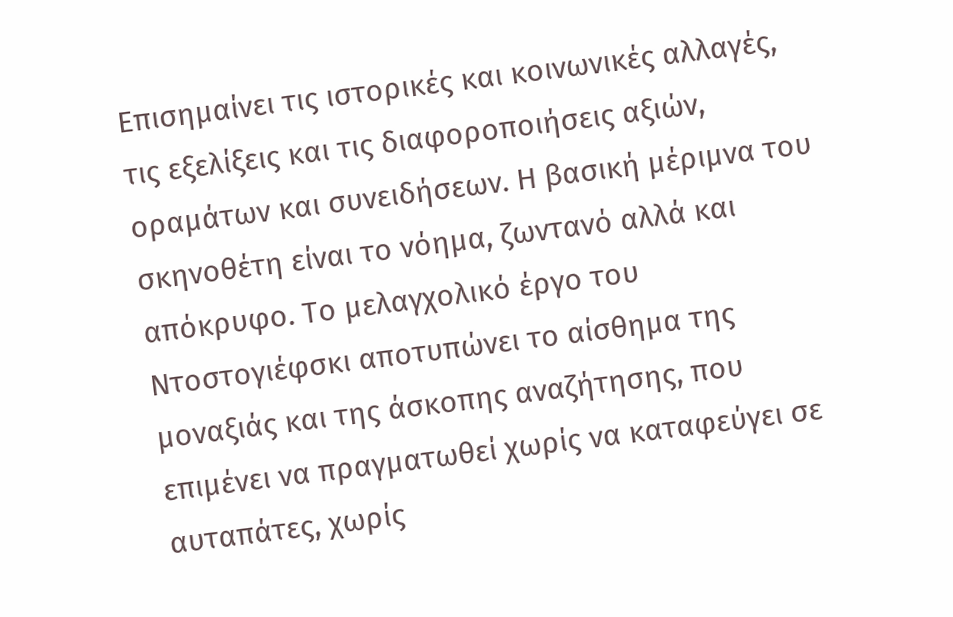Επισημαίνει τις ιστορικές και κοινωνικές αλλαγές, τις εξελίξεις και τις διαφοροποιήσεις αξιών, οραμάτων και συνειδήσεων. Η βασική μέριμνα του σκηνοθέτη είναι το νόημα, ζωντανό αλλά και απόκρυφο. Το μελαγχολικό έργο του Ντοστογιέφσκι αποτυπώνει το αίσθημα της μοναξιάς και της άσκοπης αναζήτησης, που επιμένει να πραγματωθεί χωρίς να καταφεύγει σε αυταπάτες, χωρίς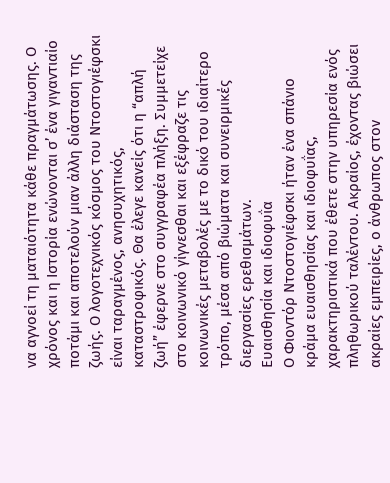να αγνοεί τη ματαιότητα κάθε πραγμάτωσης. Ο χρόνος και η Ιστορία ενώνονται σ’ ένα γιγαντιαίο ποτάμι και αποτελούν μιαν άλλη διάσταση της ζωής. Ο λογοτεχνικός κόσμος του Ντοστογιέφσκι είναι ταραγμένος, ανησυχητικός, καταστροφικός. Θα έλεγε κανείς ότι η “απλή ζωή” έφερνε στο συγγραφέα πλήξη. Συμμετείχε στο κοινωνικό γίγνεσθαι και εξέφραζε τις κοινωνικές μεταβολές με το δικό του ιδιαίτερο τρόπο, μέσα από βιώματα και συνειρμικές διεργασίες ερεθισμάτων.
Ευαισθησία και ιδιοφυΐα
Ο Φιοντόρ Ντοστογιέφσκι ήταν ένα σπάνιο κράμα ευαισθησίας και ιδιοφυΐας, χαρακτηριστικά που έθετε στην υπηρεσία ενός πληθωρικού ταλέντου. Ακραίος, έχοντας βιώσει ακραίες εμπειρίες, ο άνθρωπος στον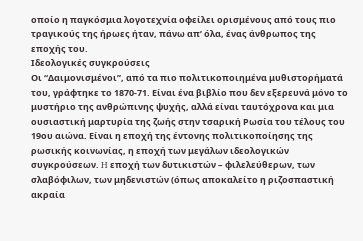οποίο η παγκόσμια λογοτεχνία οφείλει ορισμένους από τους πιο τραγικούς της ήρωες ήταν, πάνω απ’ όλα, ένας άνθρωπος της εποχής του.
Ιδεολογικές συγκρούσεις
Οι “Δαιμονισμένοι”, από τα πιο πολιτικοποιημένα μυθιστορήματά του, γράφτηκε το 1870-71. Είναι ένα βιβλίο που δεν εξερευνά μόνο το μυστήριο της ανθρώπινης ψυχής, αλλά είναι ταυτόχρονα και μια ουσιαστική μαρτυρία της ζωής στην τσαρική Pωσία του τέλους του 19ου αιώνα. Είναι η εποχή της έντονης πολιτικοποίησης της ρωσικής κοινωνίας, η εποχή των μεγάλων ιδεολογικών συγκρούσεων. H εποχή των δυτικιστών – φιλελεύθερων, των σλαβόφιλων, των μηδενιστών (όπως αποκαλείτο η ριζοσπαστική ακραία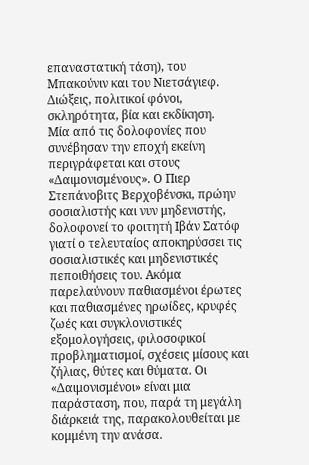επαναστατική τάση), του Μπακούνιν και του Νιετσάγιεφ. Διώξεις, πολιτικοί φόνοι, σκληρότητα, βία και εκδίκηση.
Μία από τις δολοφονίες που συνέβησαν την εποχή εκείνη περιγράφεται και στους «Δαιμονισμένους». Ο Πιερ Στεπάνοβιτς Βερχοβένσκι, πρώην σοσιαλιστής και νυν μηδενιστής, δολοφονεί το φοιτητή Ιβάν Σατόφ γιατί ο τελευταίος αποκηρύσσει τις σοσιαλιστικές και μηδενιστικές πεποιθήσεις του. Ακόμα παρελαύνουν παθιασμένοι έρωτες και παθιασμένες ηρωίδες, κρυφές ζωές και συγκλονιστικές εξομολογήσεις, φιλοσοφικοί προβληματισμοί, σχέσεις μίσους και ζήλιας, θύτες και θύματα. Οι «Δαιμονισμένοι» είναι μια παράσταση, που, παρά τη μεγάλη διάρκειά της, παρακολουθείται με κομμένη την ανάσα.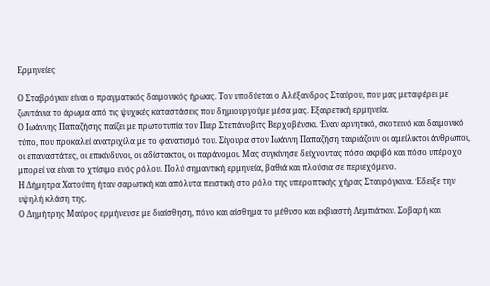Ερμηνείες

Ο Σταβρόγκιν είναι ο πραγματικός δαιμονικός ήρωας. Τον υποδύεται ο Αλέξανδρος Σταύρου, που μας μεταφέρει με ζωντάνια το άρωμα από τις ψυχικές καταστάσεις που δημιουργούμε μέσα μας. Εξαιρετική ερμηνεία.
Ο Ιωάννης Παπαζήσης παίζει με πρωτοτυπία τον Πιερ Στεπάνοβιτς Βερχοβένσκι. Έναν αρνητικό, σκοτεινό και δαιμονικό τύπο, που προκαλεί ανατριχίλα με το φανατισμό του. Σίγουρα στον Ιωάννη Παπαζήση ταιριάζουν οι αμείλικτοι άνθρωποι, οι επαναστάτες, οι επικίνδυνοι, οι αδίστακτοι, οι παράνομοι. Μας συγκίνησε δείχνοντας πόσο ακριβό και πόσο υπέροχο μπορεί να είναι το χτίσιμο ενός ρόλου. Πολύ σημαντική ερμηνεία, βαθιά και πλούσια σε περιεχόμενο.
Η Δήμητρα Χατούπη ήταν σαρωτική και απόλυτα πειστική στο ρόλο της υπεροπτικής χήρας Σταυρόγκινα. Έδειξε την υψηλή κλάση της.
Ο Δημήτρης Μαύρος ερμήνευσε με διαίσθηση, πόνο και αίσθημα το μέθυσο και εκβιαστή Λεμπιάτκιν. Σοβαρή και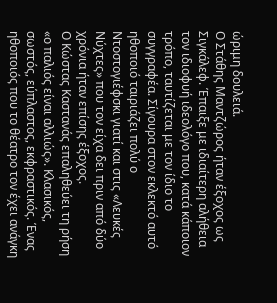ώριμη δουλειά.
Ο Στάθης Μαντζώρος ήταν έξοχος ως Σιγκάλεφ. Έπαιξε με ιδιαίτερη αλήθεια τον ιδιοφυή ιδεολόγο που, κατά κάποιον τρόπο, ταυτίζεται με τον ίδιο το συγγραφέα. Σίγουρα στον εκλεκτό αυτό ηθοποιό ταιριάζει πολύ ο Ντοστογιέφσκι γιατί και στις «Λευκές Νύχτες» που τον είχα δει πριν από δύο χρόνια ήταν επίσης έξοχος.
Ο Κώστας Καστανάς επαληθεύει τη ρήση «ο παλιός είναι αλλιώς». Κλασικός, σωστός, εύπλαστος, εκφραστικός. Ένας ηθοποιός που το θέατρο τον έχει ανάγκη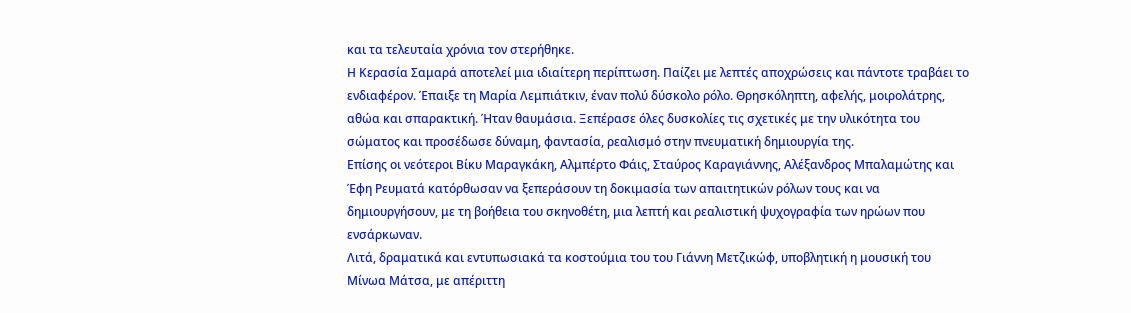και τα τελευταία χρόνια τον στερήθηκε.
Η Κερασία Σαμαρά αποτελεί μια ιδιαίτερη περίπτωση. Παίζει με λεπτές αποχρώσεις και πάντοτε τραβάει το ενδιαφέρον. Έπαιξε τη Μαρία Λεμπιάτκιν, έναν πολύ δύσκολο ρόλο. Θρησκόληπτη, αφελής, μοιρολάτρης, αθώα και σπαρακτική. Ήταν θαυμάσια. Ξεπέρασε όλες δυσκολίες τις σχετικές με την υλικότητα του σώματος και προσέδωσε δύναμη, φαντασία, ρεαλισμό στην πνευματική δημιουργία της.
Επίσης οι νεότεροι Βίκυ Μαραγκάκη, Αλμπέρτο Φάις, Σταύρος Καραγιάννης, Αλέξανδρος Μπαλαμώτης και Έφη Ρευματά κατόρθωσαν να ξεπεράσουν τη δοκιμασία των απαιτητικών ρόλων τους και να δημιουργήσουν, με τη βοήθεια του σκηνοθέτη, μια λεπτή και ρεαλιστική ψυχογραφία των ηρώων που ενσάρκωναν.
Λιτά, δραματικά και εντυπωσιακά τα κοστούμια του του Γιάννη Μετζικώφ, υποβλητική η μουσική του Μίνωα Μάτσα, με απέριττη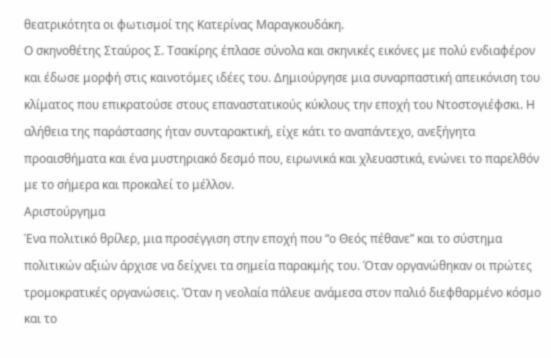θεατρικότητα οι φωτισμοί της Κατερίνας Μαραγκουδάκη.
Ο σκηνοθέτης Σταύρος Σ. Τσακίρης έπλασε σύνολα και σκηνικές εικόνες με πολύ ενδιαφέρον και έδωσε μορφή στις καινοτόμες ιδέες του. Δημιούργησε μια συναρπαστική απεικόνιση του κλίματος που επικρατούσε στους επαναστατικούς κύκλους την εποχή του Ντοστογιέφσκι. Η αλήθεια της παράστασης ήταν συνταρακτική, είχε κάτι το αναπάντεχο, ανεξήγητα προαισθήματα και ένα μυστηριακό δεσμό που, ειρωνικά και χλευαστικά, ενώνει το παρελθόν με το σήμερα και προκαλεί το μέλλον.
Αριστούργημα
Ένα πολιτικό θρίλερ, μια προσέγγιση στην εποχή που “ο Θεός πέθανε” και το σύστημα πολιτικών αξιών άρχισε να δείχνει τα σημεία παρακμής του. Όταν οργανώθηκαν οι πρώτες τρομοκρατικές οργανώσεις. Όταν η νεολαία πάλευε ανάμεσα στον παλιό διεφθαρμένο κόσμο και το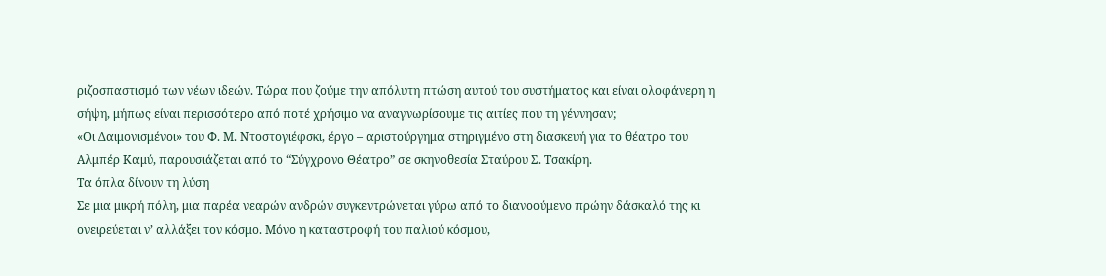ριζοσπαστισμό των νέων ιδεών. Τώρα που ζούμε την απόλυτη πτώση αυτού του συστήματος και είναι ολοφάνερη η σήψη, μήπως είναι περισσότερο από ποτέ χρήσιμο να αναγνωρίσουμε τις αιτίες που τη γέννησαν;
«Οι Δαιμονισμένοι» του Φ. Μ. Ντοστογιέφσκι, έργο – αριστούργημα στηριγμένο στη διασκευή για το θέατρο του Αλμπέρ Καμύ, παρουσιάζεται από το “Σύγχρονο Θέατρο” σε σκηνοθεσία Σταύρου Σ. Τσακίρη.
Tα όπλα δίνουν τη λύση
Σε μια μικρή πόλη, μια παρέα νεαρών ανδρών συγκεντρώνεται γύρω από το διανοούμενο πρώην δάσκαλό της κι ονειρεύεται ν’ αλλάξει τον κόσμο. Μόνο η καταστροφή του παλιού κόσμου,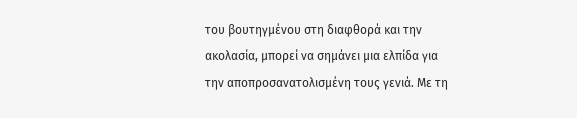του βουτηγμένου στη διαφθορά και την ακολασία, μπορεί να σημάνει μια ελπίδα για την αποπροσανατολισμένη τους γενιά. Με τη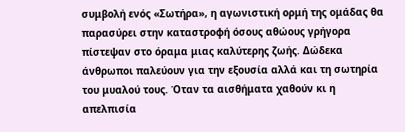συμβολή ενός «Σωτήρα», η αγωνιστική ορμή της ομάδας θα παρασύρει στην καταστροφή όσους αθώους γρήγορα πίστεψαν στο όραμα μιας καλύτερης ζωής. Δώδεκα άνθρωποι παλεύουν για την εξουσία αλλά και τη σωτηρία του μυαλού τους. Όταν τα αισθήματα χαθούν κι η απελπισία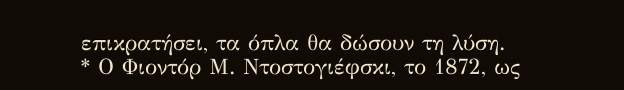επικρατήσει, τα όπλα θα δώσουν τη λύση.
* Ο Φιοντόρ Μ. Ντοστογιέφσκι, το 1872, ως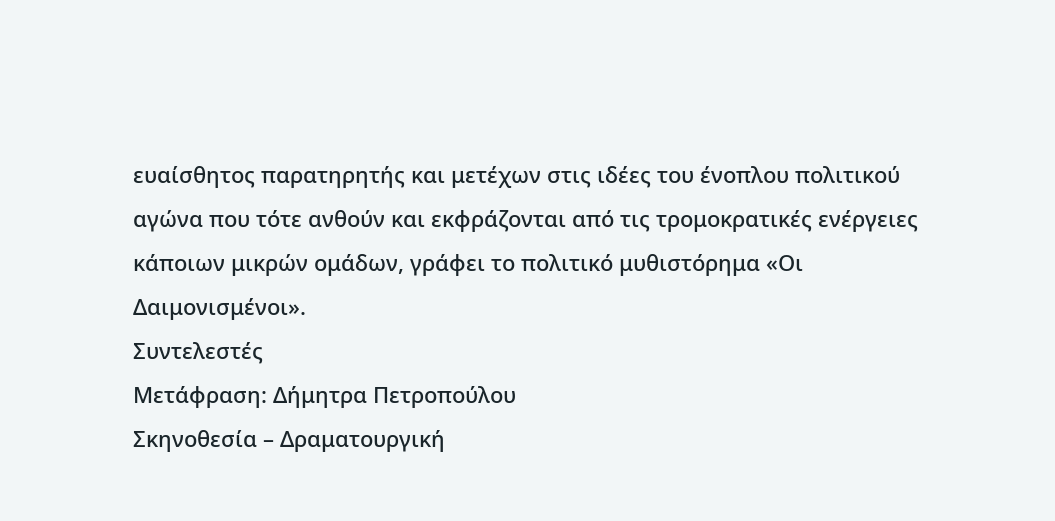ευαίσθητος παρατηρητής και μετέχων στις ιδέες του ένοπλου πολιτικού αγώνα που τότε ανθούν και εκφράζονται από τις τρομοκρατικές ενέργειες κάποιων μικρών ομάδων, γράφει το πολιτικό μυθιστόρημα «Οι Δαιμονισμένοι».
Συντελεστές
Μετάφραση: Δήμητρα Πετροπούλου
Σκηνοθεσία – Δραματουργική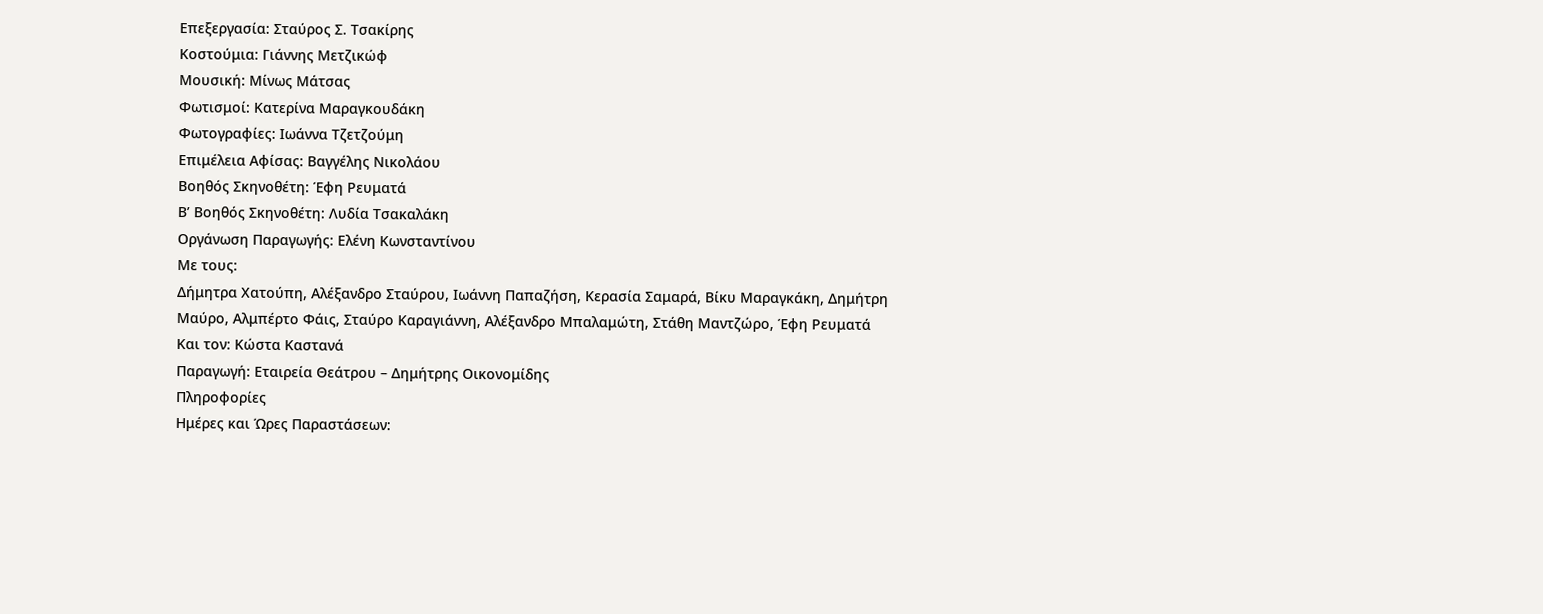Επεξεργασία: Σταύρος Σ. Τσακίρης
Κοστούμια: Γιάννης Μετζικώφ
Μουσική: Μίνως Μάτσας
Φωτισμοί: Κατερίνα Μαραγκουδάκη
Φωτογραφίες: Ιωάννα Τζετζούμη
Επιμέλεια Αφίσας: Βαγγέλης Νικολάου
Βοηθός Σκηνοθέτη: Έφη Ρευματά
Β’ Βοηθός Σκηνοθέτη: Λυδία Τσακαλάκη
Οργάνωση Παραγωγής: Ελένη Κωνσταντίνου
Με τους:
Δήμητρα Χατούπη, Αλέξανδρο Σταύρου, Ιωάννη Παπαζήση, Κερασία Σαμαρά, Βίκυ Μαραγκάκη, Δημήτρη Μαύρο, Αλμπέρτο Φάις, Σταύρο Καραγιάννη, Αλέξανδρο Μπαλαμώτη, Στάθη Μαντζώρο, Έφη Ρευματά
Και τον: Κώστα Καστανά
Παραγωγή: Εταιρεία Θεάτρου – Δημήτρης Οικονομίδης
Πληροφορίες
Ημέρες και Ώρες Παραστάσεων: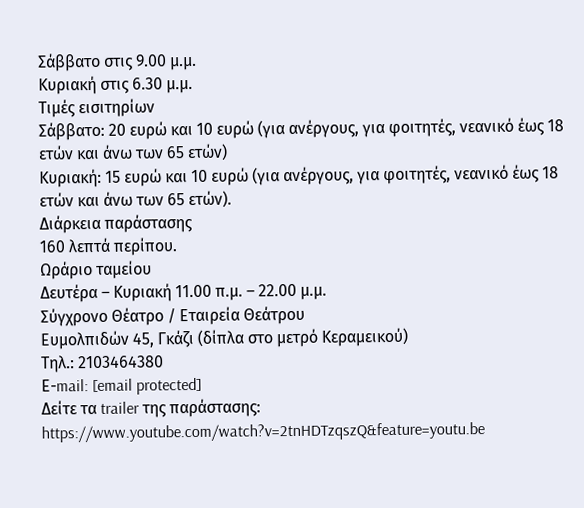Σάββατο στις 9.00 μ.μ.
Κυριακή στις 6.30 μ.μ.
Τιμές εισιτηρίων
Σάββατο: 20 ευρώ και 10 ευρώ (για ανέργους, για φοιτητές, νεανικό έως 18 ετών και άνω των 65 ετών)
Κυριακή: 15 ευρώ και 10 ευρώ (για ανέργους, για φοιτητές, νεανικό έως 18 ετών και άνω των 65 ετών).
Διάρκεια παράστασης
160 λεπτά περίπου.
Ωράριο ταμείου
Δευτέρα – Κυριακή 11.00 π.μ. – 22.00 μ.μ.
Σύγχρονο Θέατρο / Εταιρεία Θεάτρου
Ευμολπιδών 45, Γκάζι (δίπλα στο μετρό Κεραμεικού)
Τηλ.: 2103464380
Ε-mail: [email protected]
Δείτε τα trailer της παράστασης:
https://www.youtube.com/watch?v=2tnHDTzqszQ&feature=youtu.be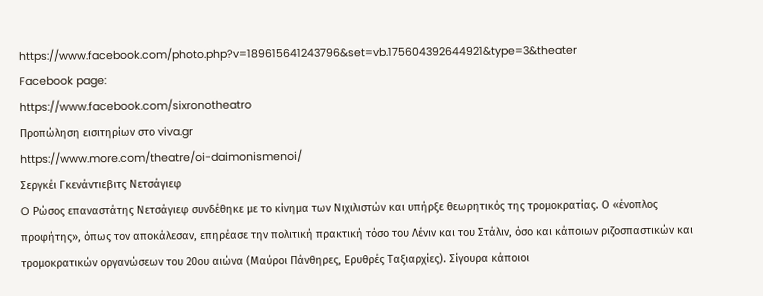https://www.facebook.com/photo.php?v=189615641243796&set=vb.175604392644921&type=3&theater
Facebook page:
https://www.facebook.com/sixronotheatro
Προπώληση εισιτηρίων στο viva.gr
https://www.more.com/theatre/oi-daimonismenoi/
Σεργκέι Γκενάντιεβιτς Νετσάγιεφ
O Ρώσος επαναστάτης Νετσάγιεφ συνδέθηκε με το κίνημα των Νιχιλιστών και υπήρξε θεωρητικός της τρομοκρατίας. Ο «ένοπλος προφήτης», όπως τον αποκάλεσαν, επηρέασε την πολιτική πρακτική τόσο του Λένιν και του Στάλιν, όσο και κάποιων ριζοσπαστικών και τρομοκρατικών οργανώσεων του 20ου αιώνα (Μαύροι Πάνθηρες, Ερυθρές Ταξιαρχίες). Σίγουρα κάποιοι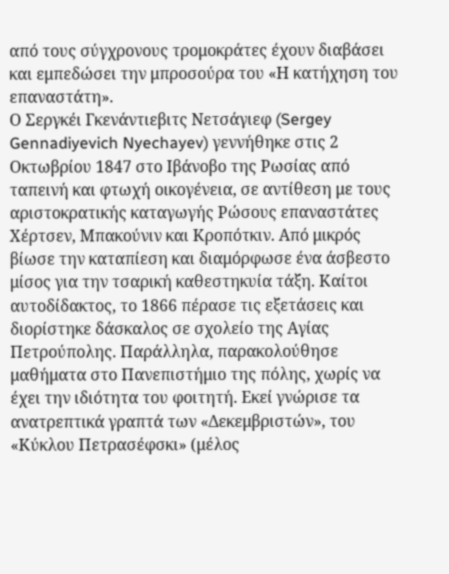από τους σύγχρονους τρομοκράτες έχουν διαβάσει και εμπεδώσει την μπροσούρα του «Η κατήχηση του επαναστάτη».
Ο Σεργκέι Γκενάντιεβιτς Νετσάγιεφ (Sergey Gennadiyevich Nyechayev) γεννήθηκε στις 2 Οκτωβρίου 1847 στο Ιβάνοβο της Ρωσίας από ταπεινή και φτωχή οικογένεια, σε αντίθεση με τους αριστοκρατικής καταγωγής Ρώσους επαναστάτες Χέρτσεν, Μπακούνιν και Κροπότκιν. Από μικρός βίωσε την καταπίεση και διαμόρφωσε ένα άσβεστο μίσος για την τσαρική καθεστηκυία τάξη. Καίτοι αυτοδίδακτος, το 1866 πέρασε τις εξετάσεις και διορίστηκε δάσκαλος σε σχολείο της Αγίας Πετρούπολης. Παράλληλα, παρακολούθησε μαθήματα στο Πανεπιστήμιο της πόλης, χωρίς να έχει την ιδιότητα του φοιτητή. Εκεί γνώρισε τα ανατρεπτικά γραπτά των «Δεκεμβριστών», του «Κύκλου Πετρασέφσκι» (μέλος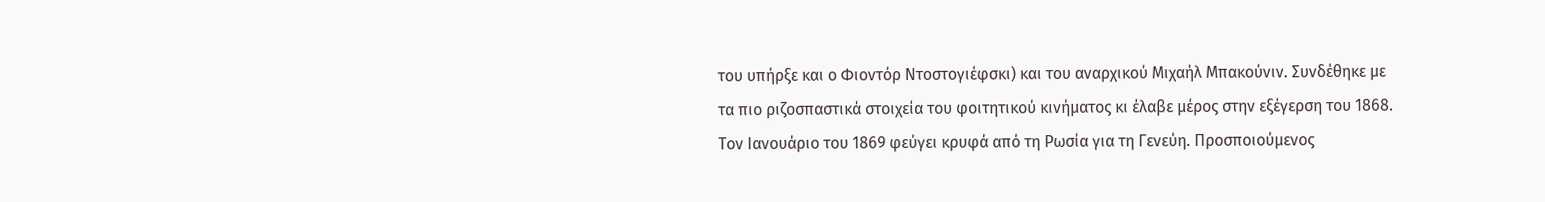του υπήρξε και ο Φιοντόρ Ντοστογιέφσκι) και του αναρχικού Μιχαήλ Μπακούνιν. Συνδέθηκε με τα πιο ριζοσπαστικά στοιχεία του φοιτητικού κινήματος κι έλαβε μέρος στην εξέγερση του 1868.
Τον Ιανουάριο του 1869 φεύγει κρυφά από τη Ρωσία για τη Γενεύη. Προσποιούμενος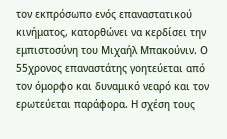τον εκπρόσωπο ενός επαναστατικού κινήματος, κατορθώνει να κερδίσει την εμπιστοσύνη του Μιχαήλ Μπακούνιν. Ο 55χρονος επαναστάτης γοητεύεται από τον όμορφο και δυναμικό νεαρό και τον ερωτεύεται παράφορα. Η σχέση τους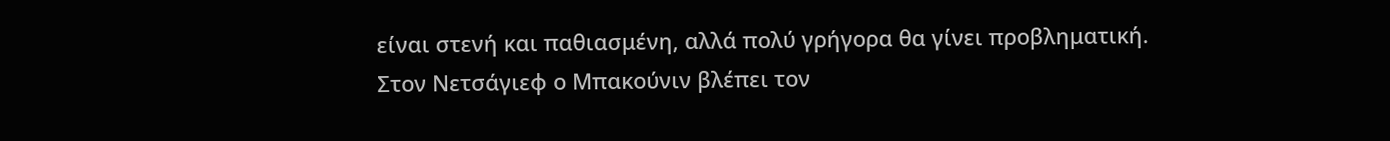είναι στενή και παθιασμένη, αλλά πολύ γρήγορα θα γίνει προβληματική. Στον Νετσάγιεφ ο Μπακούνιν βλέπει τον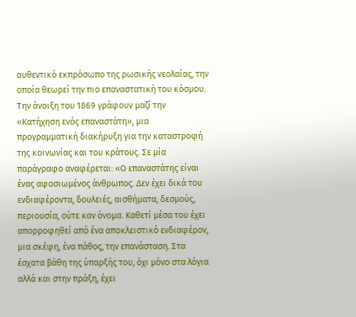αυθεντικό εκπρόσωπο της ρωσικής νεολαίας, την οποία θεωρεί την πιο επαναστατική του κόσμου.
Την άνοιξη του 1869 γράφουν μαζί την «Κατήχηση ενός επαναστάτη», μια προγραμματική διακήρυξη για την καταστροφή της κοινωνίας και του κράτους. Σε μία παράγραφο αναφέρεται: «Ο επαναστάτης είναι ένας αφοσιωμένος άνθρωπος. Δεν έχει δικά του ενδιαφέροντα, δουλειές, αισθήματα, δεσμούς, περιουσία, ούτε καν όνομα. Καθετί μέσα του έχει απορροφηθεί από ένα αποκλειστικό ενδιαφέρον, μια σκέψη, ένα πάθος, την επανάσταση. Στα έσχατα βάθη της ύπαρξής του, όχι μόνο στα λόγια αλλά και στην πράξη, έχει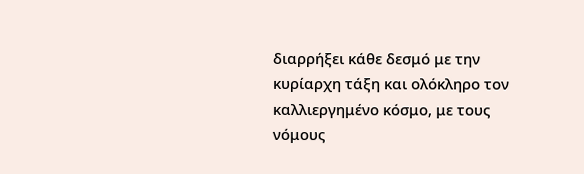διαρρήξει κάθε δεσμό με την κυρίαρχη τάξη και ολόκληρο τον καλλιεργημένο κόσμο, με τους νόμους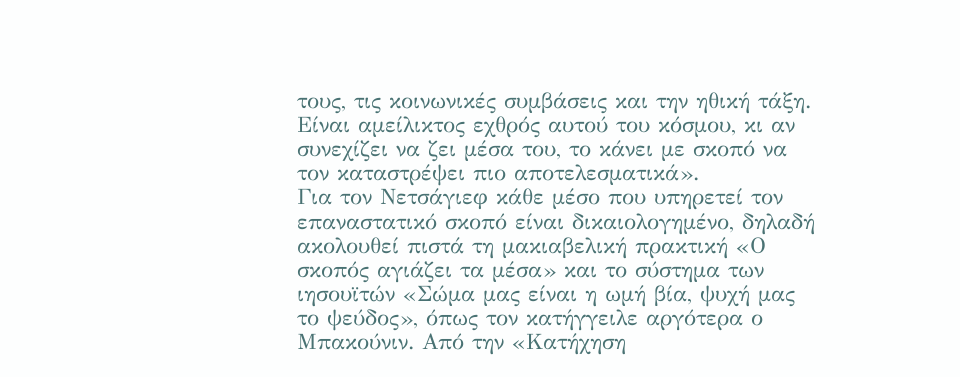τους, τις κοινωνικές συμβάσεις και την ηθική τάξη. Είναι αμείλικτος εχθρός αυτού του κόσμου, κι αν συνεχίζει να ζει μέσα του, το κάνει με σκοπό να τον καταστρέψει πιο αποτελεσματικά».
Για τον Νετσάγιεφ κάθε μέσο που υπηρετεί τον επαναστατικό σκοπό είναι δικαιολογημένο, δηλαδή ακολουθεί πιστά τη μακιαβελική πρακτική «Ο σκοπός αγιάζει τα μέσα» και το σύστημα των ιησουϊτών «Σώμα μας είναι η ωμή βία, ψυχή μας το ψεύδος», όπως τον κατήγγειλε αργότερα ο Μπακούνιν. Από την «Κατήχηση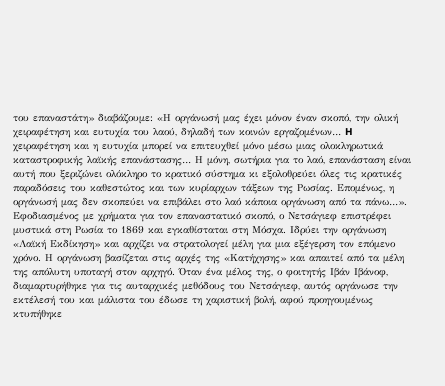του επαναστάτη» διαβάζουμε: «Η οργάνωσή μας έχει μόνον έναν σκοπό, την ολική χειραφέτηση και ευτυχία του λαού, δηλαδή των κοινών εργαζομένων… H χειραφέτηση και η ευτυχία μπορεί να επιτευχθεί μόνο μέσω μιας ολοκληρωτικά καταστροφικής λαϊκής επανάστασης… Η μόνη, σωτήρια για το λαό, επανάσταση είναι αυτή που ξεριζώνει ολόκληρο το κρατικό σύστημα κι εξολοθρεύει όλες τις κρατικές παραδόσεις του καθεστώτος και των κυρίαρχων τάξεων της Ρωσίας. Επομένως, η οργάνωσή μας δεν σκοπεύει να επιβάλει στο λαό κάποια οργάνωση από τα πάνω…».
Εφοδιασμένος με χρήματα για τον επαναστατικό σκοπό, ο Νετσάγιεφ επιστρέφει μυστικά στη Ρωσία το 1869 και εγκαθίσταται στη Μόσχα. Ιδρύει την οργάνωση «Λαϊκή Εκδίκηση» και αρχίζει να στρατολογεί μέλη για μια εξέγερση τον επόμενο χρόνο. Η οργάνωση βασίζεται στις αρχές της «Κατήχησης» και απαιτεί από τα μέλη της απόλυτη υποταγή στον αρχηγό. Όταν ένα μέλος της, ο φοιτητής Ιβάν Ιβάνοφ, διαμαρτυρήθηκε για τις αυταρχικές μεθόδους του Νετσάγιεφ, αυτός οργάνωσε την εκτέλεσή του και μάλιστα του έδωσε τη χαριστική βολή, αφού προηγουμένως κτυπήθηκε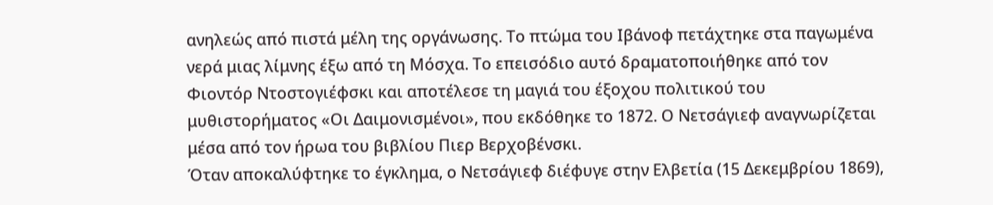ανηλεώς από πιστά μέλη της οργάνωσης. Το πτώμα του Ιβάνοφ πετάχτηκε στα παγωμένα νερά μιας λίμνης έξω από τη Μόσχα. Το επεισόδιο αυτό δραματοποιήθηκε από τον Φιοντόρ Ντοστογιέφσκι και αποτέλεσε τη μαγιά του έξοχου πολιτικού του μυθιστορήματος «Οι Δαιμονισμένοι», που εκδόθηκε το 1872. Ο Νετσάγιεφ αναγνωρίζεται μέσα από τον ήρωα του βιβλίου Πιερ Βερχοβένσκι.
Όταν αποκαλύφτηκε το έγκλημα, ο Νετσάγιεφ διέφυγε στην Ελβετία (15 Δεκεμβρίου 1869),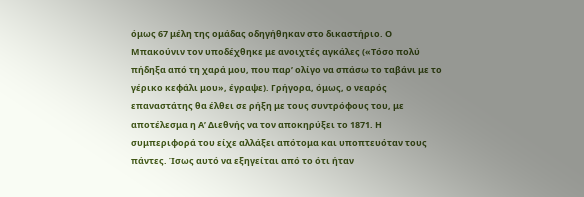όμως 67 μέλη της ομάδας οδηγήθηκαν στο δικαστήριο. Ο Μπακούνιν τον υποδέχθηκε με ανοιχτές αγκάλες («Τόσο πολύ πήδηξα από τη χαρά μου, που παρ’ ολίγο να σπάσω το ταβάνι με το γέρικο κεφάλι μου», έγραψε). Γρήγορα, όμως, ο νεαρός επαναστάτης θα έλθει σε ρήξη με τους συντρόφους του, με αποτέλεσμα η Α’ Διεθνής να τον αποκηρύξει το 1871. Η συμπεριφορά του είχε αλλάξει απότομα και υποπτευόταν τους πάντες. Ίσως αυτό να εξηγείται από το ότι ήταν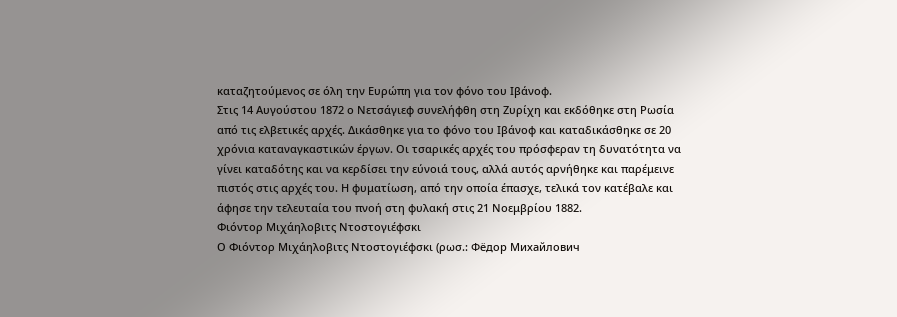καταζητούμενος σε όλη την Ευρώπη για τον φόνο του Ιβάνοφ.
Στις 14 Αυγούστου 1872 ο Νετσάγιεφ συνελήφθη στη Ζυρίχη και εκδόθηκε στη Ρωσία από τις ελβετικές αρχές. Δικάσθηκε για το φόνο του Ιβάνοφ και καταδικάσθηκε σε 20 χρόνια καταναγκαστικών έργων. Οι τσαρικές αρχές του πρόσφεραν τη δυνατότητα να γίνει καταδότης και να κερδίσει την εύνοιά τους, αλλά αυτός αρνήθηκε και παρέμεινε πιστός στις αρχές του. Η φυματίωση, από την οποία έπασχε, τελικά τον κατέβαλε και άφησε την τελευταία του πνοή στη φυλακή στις 21 Νοεμβρίου 1882.
Φιόντορ Μιχάηλοβιτς Ντοστογιέφσκι
Ο Φιόντορ Μιχάηλοβιτς Ντοστογιέφσκι (ρωσ.: Фёдор Михайлович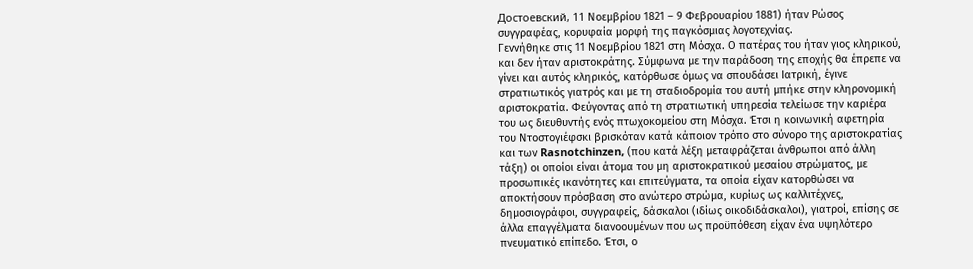Достоевский, 11 Νοεμβρίου 1821 – 9 Φεβρουαρίου 1881) ήταν Ρώσος συγγραφέας, κορυφαία μορφή της παγκόσμιας λογοτεχνίας.
Γεννήθηκε στις 11 Νοεμβρίου 1821 στη Μόσχα. Ο πατέρας του ήταν γιος κληρικού, και δεν ήταν αριστοκράτης. Σύμφωνα με την παράδοση της εποχής θα έπρεπε να γίνει και αυτός κληρικός, κατόρθωσε όμως να σπουδάσει Ιατρική, έγινε στρατιωτικός γιατρός και με τη σταδιοδρομία του αυτή μπήκε στην κληρονομική αριστοκρατία. Φεύγοντας από τη στρατιωτική υπηρεσία τελείωσε την καριέρα του ως διευθυντής ενός πτωχοκομείου στη Μόσχα. Έτσι η κοινωνική αφετηρία του Ντοστογιέφσκι βρισκόταν κατά κάποιον τρόπο στο σύνορο της αριστοκρατίας και των Rasnotchinzen, (που κατά λέξη μεταφράζεται άνθρωποι από άλλη τάξη) οι οποίοι είναι άτομα του μη αριστοκρατικού μεσαίου στρώματος, με προσωπικές ικανότητες και επιτεύγματα, τα οποία είχαν κατορθώσει να αποκτήσουν πρόσβαση στο ανώτερο στρώμα, κυρίως ως καλλιτέχνες, δημοσιογράφοι, συγγραφείς, δάσκαλοι (ιδίως οικοδιδάσκαλοι), γιατροί, επίσης σε άλλα επαγγέλματα διανοουμένων που ως προϋπόθεση είχαν ένα υψηλότερο πνευματικό επίπεδο. Έτσι, ο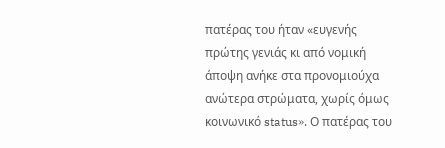πατέρας του ήταν «ευγενής πρώτης γενιάς κι από νομική άποψη ανήκε στα προνομιούχα ανώτερα στρώματα, χωρίς όμως κοινωνικό status». Ο πατέρας του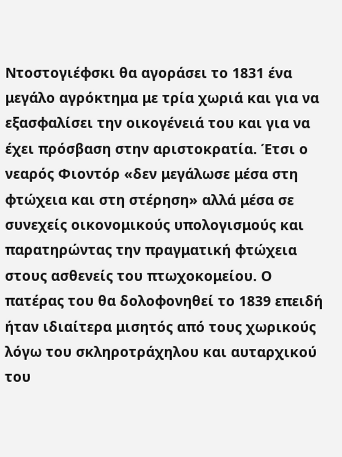Ντοστογιέφσκι θα αγοράσει το 1831 ένα μεγάλο αγρόκτημα με τρία χωριά και για να εξασφαλίσει την οικογένειά του και για να έχει πρόσβαση στην αριστοκρατία. Έτσι ο νεαρός Φιοντόρ «δεν μεγάλωσε μέσα στη φτώχεια και στη στέρηση» αλλά μέσα σε συνεχείς οικονομικούς υπολογισμούς και παρατηρώντας την πραγματική φτώχεια στους ασθενείς του πτωχοκομείου. Ο πατέρας του θα δολοφονηθεί το 1839 επειδή ήταν ιδιαίτερα μισητός από τους χωρικούς λόγω του σκληροτράχηλου και αυταρχικού του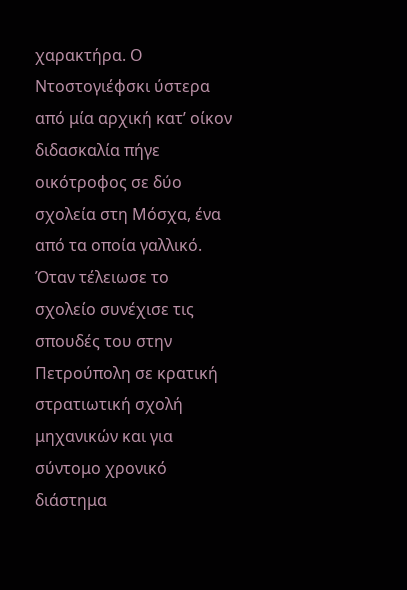χαρακτήρα. Ο Ντοστογιέφσκι ύστερα από μία αρχική κατ’ οίκον διδασκαλία πήγε οικότροφος σε δύο σχολεία στη Μόσχα, ένα από τα οποία γαλλικό. Όταν τέλειωσε το σχολείο συνέχισε τις σπουδές του στην Πετρούπολη σε κρατική στρατιωτική σχολή μηχανικών και για σύντομο χρονικό διάστημα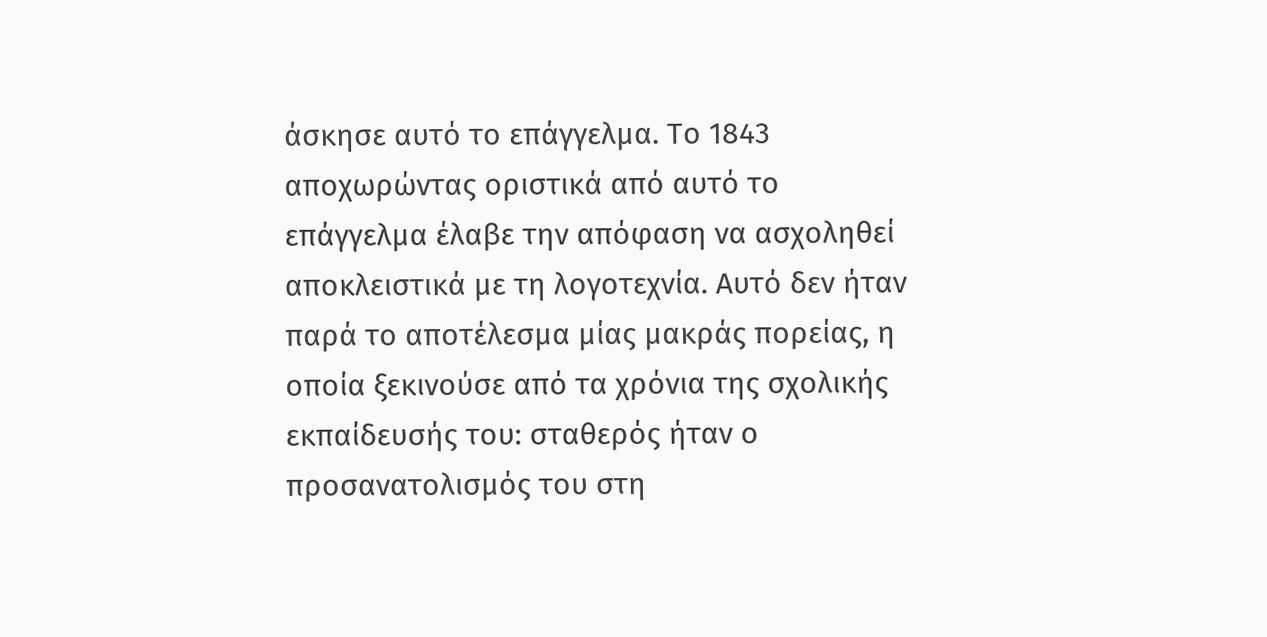άσκησε αυτό το επάγγελμα. Το 1843 αποχωρώντας οριστικά από αυτό το επάγγελμα έλαβε την απόφαση να ασχοληθεί αποκλειστικά με τη λογοτεχνία. Αυτό δεν ήταν παρά το αποτέλεσμα μίας μακράς πορείας, η οποία ξεκινούσε από τα χρόνια της σχολικής εκπαίδευσής του: σταθερός ήταν ο προσανατολισμός του στη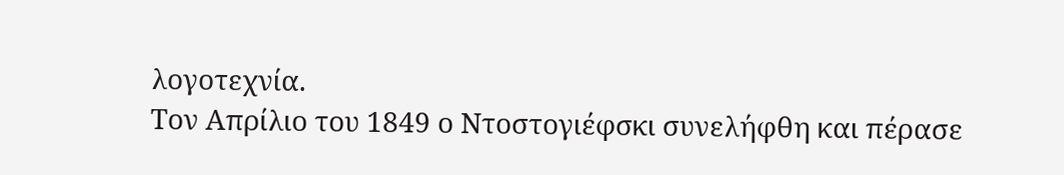λογοτεχνία.
Τον Απρίλιο του 1849 ο Ντοστογιέφσκι συνελήφθη και πέρασε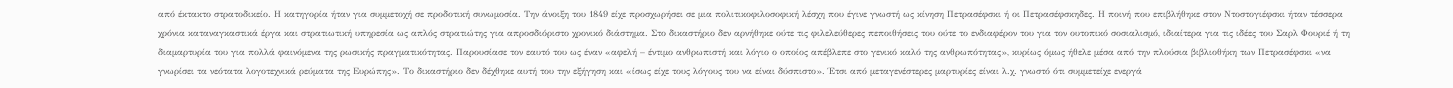από έκτακτο στρατοδικείο. Η κατηγορία ήταν για συμμετοχή σε προδοτική συνωμοσία. Την άνοιξη του 1849 είχε προσχωρήσει σε μια πολιτικοφιλοσοφική λέσχη που έγινε γνωστή ως κίνηση Πετρασέφσκι ή οι Πετρασέφσκηδες. Η ποινή που επιβλήθηκε στον Ντοστογιέφσκι ήταν τέσσερα χρόνια καταναγκαστικά έργα και στρατιωτική υπηρεσία ως απλός στρατιώτης για απροσδιόριστο χρονικό διάστημα. Στο δικαστήριο δεν αρνήθηκε ούτε τις φιλελεύθερες πεποιθήσεις του ούτε το ενδιαφέρον του για τον ουτοπικό σοσιαλισμό, ιδιαίτερα για τις ιδέες του Σαρλ Φουριέ ή τη διαμαρτυρία του για πολλά φαινόμενα της ρωσικής πραγματικότητας. Παρουσίασε τον εαυτό του ως έναν «αφελή – έντιμο ανθρωπιστή και λόγιο ο οποίος απέβλεπε στο γενικό καλό της ανθρωπότητας», κυρίως όμως ήθελε μέσα από την πλούσια βιβλιοθήκη των Πετρασέφσκι «να γνωρίσει τα νεότατα λογοτεχνικά ρεύματα της Ευρώπης». Το δικαστήριο δεν δέχθηκε αυτή του την εξήγηση και «ίσως είχε τους λόγους του να είναι δύσπιστο». Έτσι από μεταγενέστερες μαρτυρίες είναι λ.χ. γνωστό ότι συμμετείχε ενεργά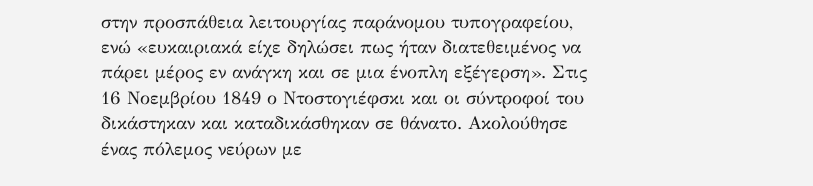στην προσπάθεια λειτουργίας παράνομου τυπογραφείου, ενώ «ευκαιριακά είχε δηλώσει πως ήταν διατεθειμένος να πάρει μέρος εν ανάγκη και σε μια ένοπλη εξέγερση». Στις 16 Νοεμβρίου 1849 ο Ντοστογιέφσκι και οι σύντροφοί του δικάστηκαν και καταδικάσθηκαν σε θάνατο. Ακολούθησε ένας πόλεμος νεύρων με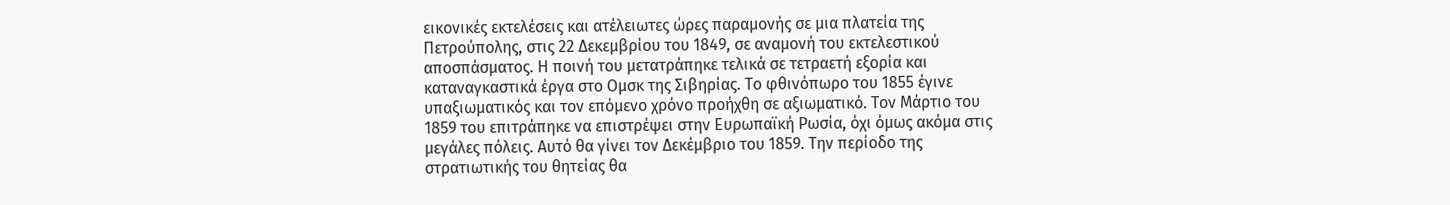εικονικές εκτελέσεις και ατέλειωτες ώρες παραμονής σε μια πλατεία της Πετρούπολης, στις 22 Δεκεμβρίου του 1849, σε αναμονή του εκτελεστικού αποσπάσματος. Η ποινή του μετατράπηκε τελικά σε τετραετή εξορία και καταναγκαστικά έργα στο Ομσκ της Σιβηρίας. Το φθινόπωρο του 1855 έγινε υπαξιωματικός και τον επόμενο χρόνο προήχθη σε αξιωματικό. Τον Μάρτιο του 1859 του επιτράπηκε να επιστρέψει στην Ευρωπαϊκή Ρωσία, όχι όμως ακόμα στις μεγάλες πόλεις. Αυτό θα γίνει τον Δεκέμβριο του 1859. Την περίοδο της στρατιωτικής του θητείας θα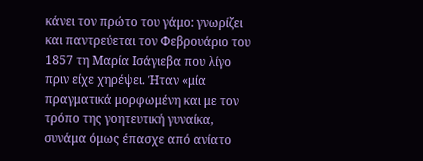κάνει τον πρώτο του γάμο: γνωρίζει και παντρεύεται τον Φεβρουάριο του 1857 τη Μαρία Ισάγιεβα που λίγο πριν είχε χηρέψει. Ήταν «μία πραγματικά μορφωμένη και με τον τρόπο της γοητευτική γυναίκα, συνάμα όμως έπασχε από ανίατο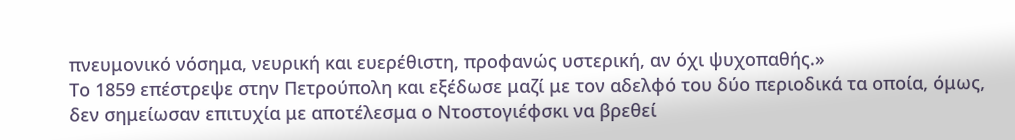πνευμονικό νόσημα, νευρική και ευερέθιστη, προφανώς υστερική, αν όχι ψυχοπαθής.»
Το 1859 επέστρεψε στην Πετρούπολη και εξέδωσε μαζί με τον αδελφό του δύο περιοδικά τα οποία, όμως, δεν σημείωσαν επιτυχία με αποτέλεσμα ο Ντοστογιέφσκι να βρεθεί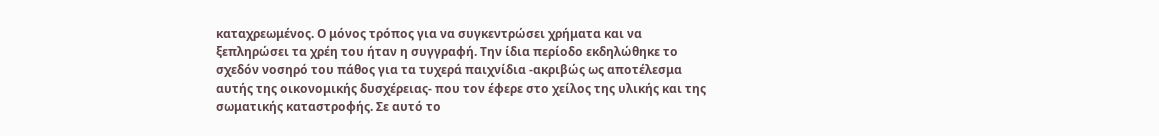καταχρεωμένος. Ο μόνος τρόπος για να συγκεντρώσει χρήματα και να ξεπληρώσει τα χρέη του ήταν η συγγραφή. Την ίδια περίοδο εκδηλώθηκε το σχεδόν νοσηρό του πάθος για τα τυχερά παιχνίδια -ακριβώς ως αποτέλεσμα αυτής της οικονομικής δυσχέρειας- που τον έφερε στο χείλος της υλικής και της σωματικής καταστροφής. Σε αυτό το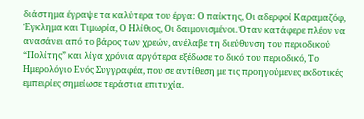διάστημα έγραψε τα καλύτερα του έργα: Ο παίκτης, Οι αδερφοί Καραμαζόφ, Έγκλημα και Τιμωρία, Ο Ηλίθιος, Οι δαιμονισμένοι. Όταν κατάφερε πλέον να ανασάνει από το βάρος των χρεών, ανέλαβε τη διεύθυνση του περιοδικού “Πολίτης” και λίγα χρόνια αργότερα εξέδωσε το δικό του περιοδικό, Το Ημερολόγιο Ενός Συγγραφέα, που σε αντίθεση με τις προηγούμενες εκδοτικές εμπειρίες σημείωσε τεράστια επιτυχία.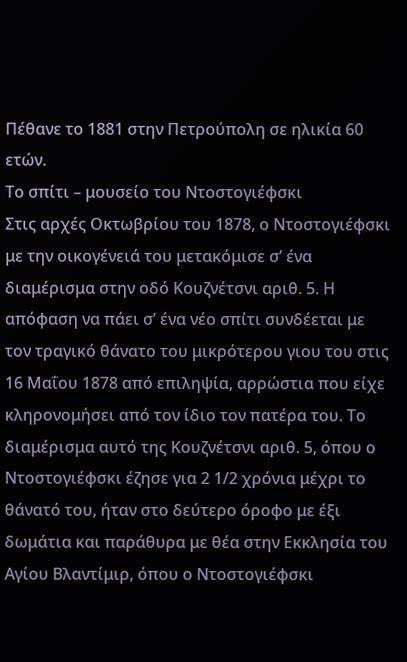Πέθανε το 1881 στην Πετρούπολη σε ηλικία 60 ετών.
Το σπίτι – μουσείο του Ντοστογιέφσκι
Στις αρχές Οκτωβρίου του 1878, ο Ντοστογιέφσκι με την οικογένειά του μετακόμισε σ’ ένα διαμέρισμα στην οδό Κουζνέτσνι αριθ. 5. Η απόφαση να πάει σ’ ένα νέο σπίτι συνδέεται με τον τραγικό θάνατο του μικρότερου γιου του στις 16 Μαΐου 1878 από επιληψία, αρρώστια που είχε κληρονομήσει από τον ίδιο τον πατέρα του. Το διαμέρισμα αυτό της Κουζνέτσνι αριθ. 5, όπου ο Ντοστογιέφσκι έζησε για 2 1/2 χρόνια μέχρι το θάνατό του, ήταν στο δεύτερο όροφο με έξι δωμάτια και παράθυρα με θέα στην Εκκλησία του Αγίου Βλαντίμιρ, όπου ο Ντοστογιέφσκι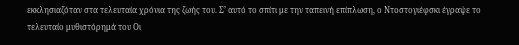εκκλησιαζόταν στα τελευταία χρόνια της ζωής του. Σ’ αυτό το σπίτι με την ταπεινή επίπλωση, ο Ντοστογιέφσκι έγραψε το τελευταίο μυθιστόρημά του Οι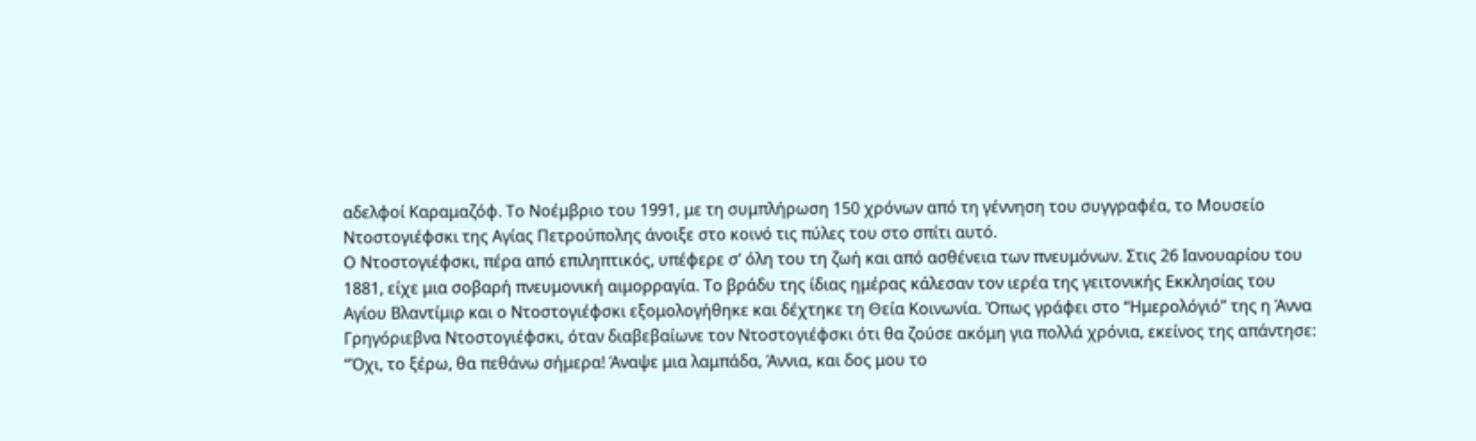αδελφοί Καραμαζόφ. Το Νοέμβριο του 1991, με τη συμπλήρωση 150 χρόνων από τη γέννηση του συγγραφέα, το Μουσείο Ντοστογιέφσκι της Αγίας Πετρούπολης άνοιξε στο κοινό τις πύλες του στο σπίτι αυτό.
Ο Ντοστογιέφσκι, πέρα από επιληπτικός, υπέφερε σ’ όλη του τη ζωή και από ασθένεια των πνευμόνων. Στις 26 Ιανουαρίου του 1881, είχε μια σοβαρή πνευμονική αιμορραγία. Το βράδυ της ίδιας ημέρας κάλεσαν τον ιερέα της γειτονικής Εκκλησίας του Αγίου Βλαντίμιρ και ο Ντοστογιέφσκι εξομολογήθηκε και δέχτηκε τη Θεία Κοινωνία. Όπως γράφει στο “Ημερολόγιό” της η Άννα Γρηγόριεβνα Ντοστογιέφσκι, όταν διαβεβαίωνε τον Ντοστογιέφσκι ότι θα ζούσε ακόμη για πολλά χρόνια, εκείνος της απάντησε: “Όχι, το ξέρω, θα πεθάνω σήμερα! Άναψε μια λαμπάδα, Άννια, και δος μου το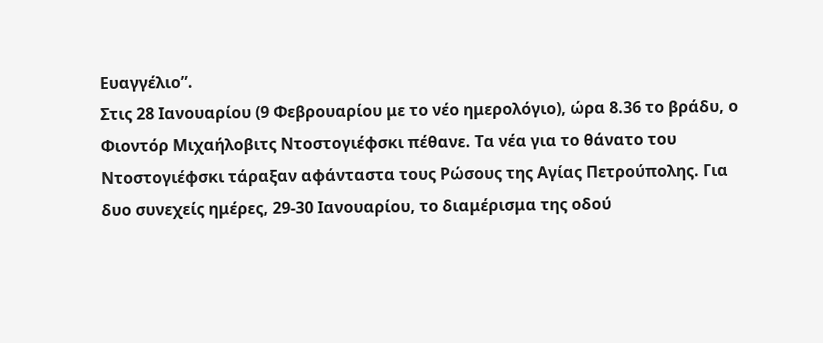Ευαγγέλιο”.
Στις 28 Ιανουαρίου (9 Φεβρουαρίου με το νέο ημερολόγιο), ώρα 8.36 το βράδυ, ο Φιοντόρ Μιχαήλοβιτς Ντοστογιέφσκι πέθανε. Τα νέα για το θάνατο του Ντοστογιέφσκι τάραξαν αφάνταστα τους Ρώσους της Αγίας Πετρούπολης. Για δυο συνεχείς ημέρες, 29-30 Ιανουαρίου, το διαμέρισμα της οδού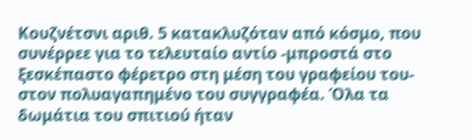Κουζνέτσνι αριθ. 5 κατακλυζόταν από κόσμο, που συνέρρεε για το τελευταίο αντίο -μπροστά στο ξεσκέπαστο φέρετρο στη μέση του γραφείου του- στον πολυαγαπημένο του συγγραφέα. Όλα τα δωμάτια του σπιτιού ήταν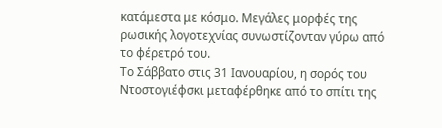κατάμεστα με κόσμο. Μεγάλες μορφές της ρωσικής λογοτεχνίας συνωστίζονταν γύρω από το φέρετρό του.
Το Σάββατο στις 31 Ιανουαρίου, η σορός του Ντοστογιέφσκι μεταφέρθηκε από το σπίτι της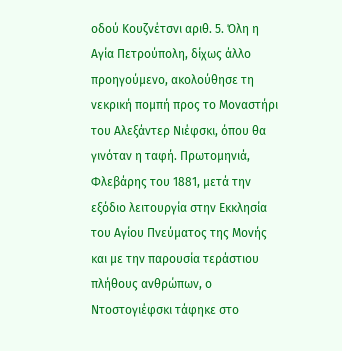οδού Κουζνέτσνι αριθ. 5. Όλη η Αγία Πετρούπολη, δίχως άλλο προηγούμενο, ακολούθησε τη νεκρική πομπή προς το Μοναστήρι του Αλεξάντερ Νιέφσκι, όπου θα γινόταν η ταφή. Πρωτομηνιά, Φλεβάρης του 1881, μετά την εξόδιο λειτουργία στην Εκκλησία του Αγίου Πνεύματος της Μονής και με την παρουσία τεράστιου πλήθους ανθρώπων, ο Ντοστογιέφσκι τάφηκε στο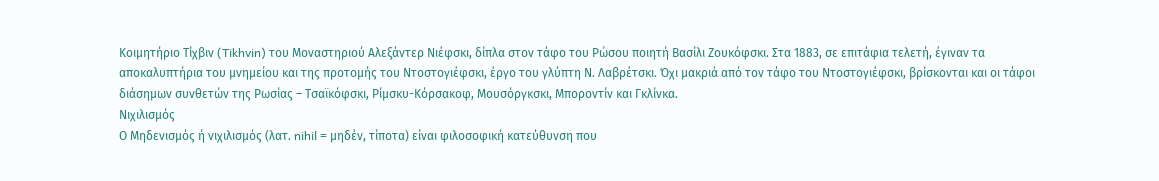Κοιμητήριο Τίχβιν (Tikhvin) του Μοναστηριού Αλεξάντερ Νιέφσκι, δίπλα στον τάφο του Ρώσου ποιητή Βασίλι Ζουκόφσκι. Στα 1883, σε επιτάφια τελετή, έγιναν τα αποκαλυπτήρια του μνημείου και της προτομής του Ντοστογιέφσκι, έργο του γλύπτη Ν. Λαβρέτσκι. Όχι μακριά από τον τάφο του Ντοστογιέφσκι, βρίσκονται και οι τάφοι διάσημων συνθετών της Ρωσίας – Τσαϊκόφσκι, Ρίμσκυ-Κόρσακοφ, Μουσόργκσκι, Μποροντίν και Γκλίνκα.
Νιχιλισμός
Ο Μηδενισμός ή νιχιλισμός (λατ. nihil = μηδέν, τίποτα) είναι φιλοσοφική κατεύθυνση που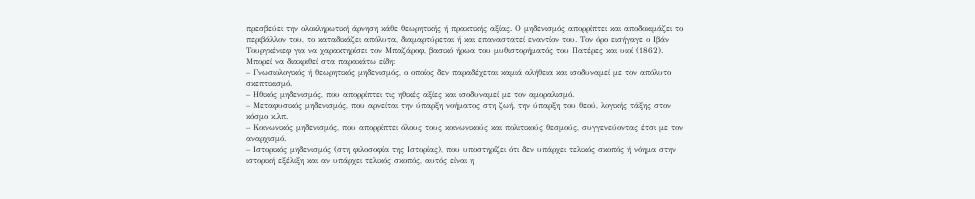πρεσβεύει την ολοκληρωτική άρνηση κάθε θεωρητικής ή πρακτικής αξίας. Ο μηδενισμός απορρίπτει και αποδοκιμάζει το περιβάλλον του, το καταδικάζει απόλυτα, διαμαρτύρεται ή και επαναστατεί εναντίον του. Τον όρο εισήγαγε ο Ιβάν Τουργκένιεφ για να χαρακτηρίσει τον Μπαζάροφ, βασικό ήρωα του μυθιστορήματός του Πατέρες και υιοί (1862).
Μπορεί να διακριθεί στα παρακάτω είδη:
– Γνωσιολογικός ή θεωρητικός μηδενισμός, ο οποίος δεν παραδέχεται καμιά αλήθεια και ισοδυναμεί με τον απόλυτο σκεπτικισμό.
– Ηθικός μηδενισμός, που απορρίπτει τις ηθικές αξίες και ισοδυναμεί με τον αμοραλισμό.
– Μεταφυσικός μηδενισμός, που αρνείται την ύπαρξη νοήματος στη ζωή, την ύπαρξη του θεού, λογικής τάξης στον κόσμο κ.λπ.
– Κοινωνικός μηδενισμός, που απορρίπτει όλους τους κοινωνικούς και πολιτικούς θεσμούς, συγγενεύοντας έτσι με τον αναρχισμό.
– Ιστορικός μηδενισμός (στη φιλοσοφία της Ιστορίας), που υποστηρίζει ότι δεν υπάρχει τελικός σκοπός ή νόημα στην ιστορική εξέλιξη και αν υπάρχει τελικός σκοπός, αυτός είναι η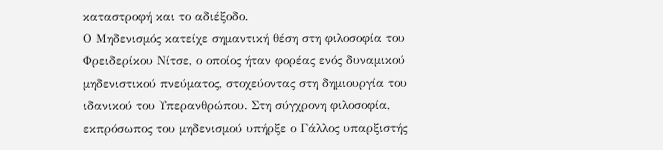καταστροφή και το αδιέξοδο.
Ο Μηδενισμός κατείχε σημαντική θέση στη φιλοσοφία του Φρειδερίκου Νίτσε, ο οποίος ήταν φορέας ενός δυναμικού μηδενιστικού πνεύματος, στοχεύοντας στη δημιουργία του ιδανικού του Υπερανθρώπου. Στη σύγχρονη φιλοσοφία, εκπρόσωπος του μηδενισμού υπήρξε ο Γάλλος υπαρξιστής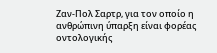Ζαν-Πολ Σαρτρ, για τον οποίο η ανθρώπινη ύπαρξη είναι φορέας οντολογικής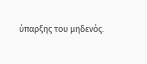ύπαρξης του μηδενός.